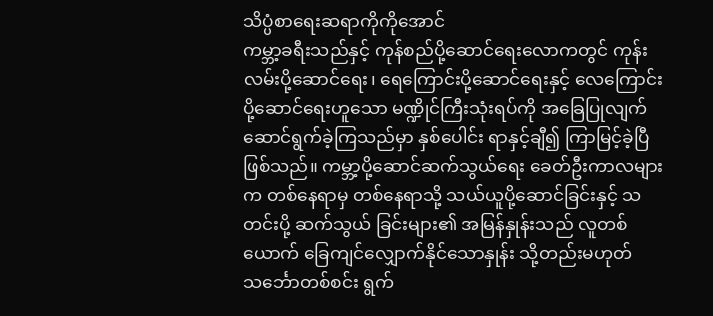သိပ္ပံစာရေးဆရာကိုကိုအောင်
ကမ္ဘာ့ခရီးသည်နှင့် ကုန်စည်ပို့ဆောင်ရေးလောကတွင် ကုန်းလမ်းပို့ဆောင်ရေး၊ ရေကြောင်းပို့ဆောင်ရေးနှင့် လေကြောင်း ပို့ဆောင်ရေးဟူသော မဏ္ဍိုင်ကြီးသုံးရပ်ကို အခြေပြုလျက် ဆောင်ရွက်ခဲ့ကြသည်မှာ နှစ်ပေါင်း ရာနှင့်ချီ၍ ကြာမြင့်ခဲ့ပြီဖြစ်သည်။ ကမ္ဘာ့ပို့ဆောင်ဆက်သွယ်ရေး ခေတ်ဦးကာလများက တစ်နေရာမှ တစ်နေရာသို့ သယ်ယူပို့ဆောင်ခြင်းနှင့် သတင်းပို့ ဆက်သွယ် ခြင်းများ၏ အမြန်နှုန်းသည် လူတစ်ယောက် ခြေကျင်လျှောက်နိုင်သောနှုန်း သို့တည်းမဟုတ် သင်္ဘောတစ်စင်း ရွက်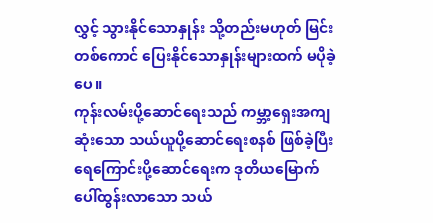လွှင့် သွားနိုင်သောနှုန်း သို့တည်းမဟုတ် မြင်းတစ်ကောင် ပြေးနိုင်သောနှုန်းများထက် မပိုခဲ့ပေ။
ကုန်းလမ်းပို့ဆောင်ရေးသည် ကမ္ဘာ့ရှေးအကျဆုံးသော သယ်ယူပို့ဆောင်ရေးစနစ် ဖြစ်ခဲ့ပြီး ရေကြောင်းပို့ဆောင်ရေးက ဒုတိယမြောက် ပေါ်ထွန်းလာသော သယ်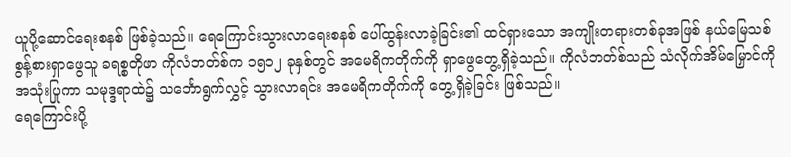ယူပို့ဆောင်ရေးစနစ် ဖြစ်ခဲ့သည်။ ရေကြောင်းသွားလာရေးစနစ် ပေါ်ထွန်းလာခဲ့ခြင်း၏ ထင်ရှားသော အကျိုးတရားတစ်ခုအဖြစ် နယ်မြေသစ် စွန့်စားရှာဖွေသူ ခရစ္စတိုဖာ ကိုလံဘတ်စ်က ၁၅၁၂ ခုနှစ်တွင် အမေရိကတိုက်ကို ရှာဖွေတွေ့ရှိခဲ့သည်။ ကိုလံဘတ်စ်သည် သံလိုက်အိမ်မြှောင်ကို အသုံးပြုကာ သမုဒ္ဒရာထဲ၌ သင်္ဘောရွက်လွှင့် သွားလာရင်း အမေရိကတိုက်ကို တွေ့ရှိခဲ့ခြင်း ဖြစ်သည်။
ရေကြောင်းပို့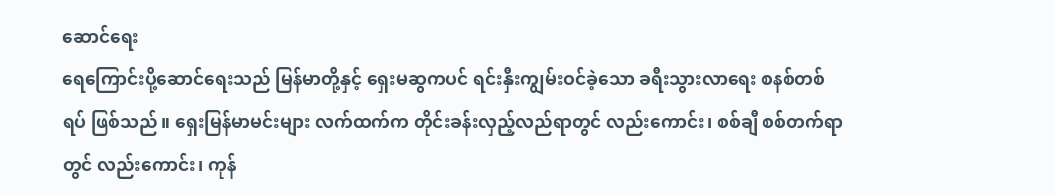ဆောင်ရေး
ရေကြောင်းပို့ဆောင်ရေးသည် မြန်မာတို့နှင့် ရှေးမဆွကပင် ရင်းနှီးကျွမ်းဝင်ခဲ့သော ခရီးသွားလာရေး စနစ်တစ်ရပ် ဖြစ်သည်။ ရှေးမြန်မာမင်းများ လက်ထက်က တိုင်းခန်းလှည့်လည်ရာတွင် လည်းကောင်း၊ စစ်ချီ စစ်တက်ရာတွင် လည်းကောင်း၊ ကုန်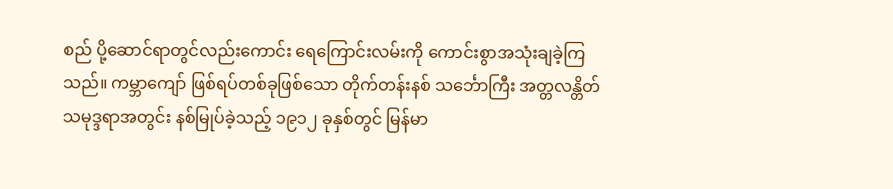စည် ပို့ဆောင်ရာတွင်လည်းကောင်း ရေကြောင်းလမ်းကို ကောင်းစွာအသုံးချခဲ့ကြသည်။ ကမ္ဘာကျော် ဖြစ်ရပ်တစ်ခုဖြစ်သော တိုက်တန်းနစ် သင်္ဘောကြီး အတ္တလန္တိတ်သမုဒ္ဒရာအတွင်း နစ်မြုပ်ခဲ့သည့် ၁၉၁၂ ခုနှစ်တွင် မြန်မာ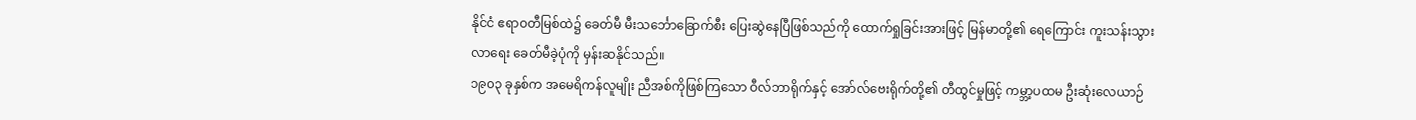နိုင်ငံ ဧရာဝတီမြစ်ထဲ၌ ခေတ်မီ မီးသင်္ဘောခြောက်စီး ပြေးဆွဲနေပြီဖြစ်သည်ကို ထောက်ရှုခြင်းအားဖြင့် မြန်မာတို့၏ ရေကြောင်း ကူးသန်းသွားလာရေး ခေတ်မီခဲ့ပုံကို မှန်းဆနိုင်သည်။
၁၉၀၃ ခုနှစ်က အမေရိကန်လူမျိုး ညီအစ်ကိုဖြစ်ကြသော ဝီလ်ဘာရိုက်နှင့် အော်လ်ဗေးရိုက်တို့၏ တီထွင်မှုဖြင့် ကမ္ဘာ့ပထမ ဦးဆုံးလေယာဉ်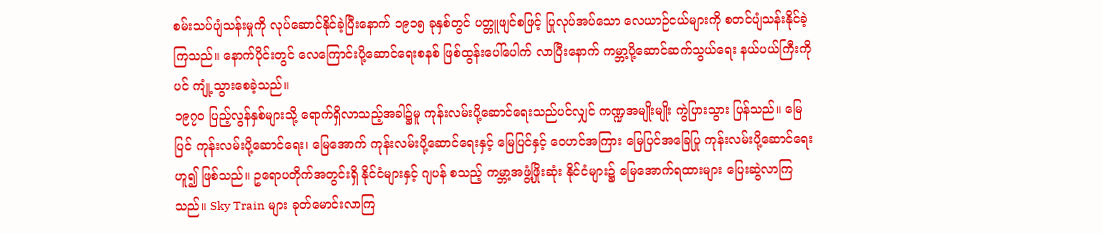စမ်းသပ်ပျံသန်းမှုကို လုပ်ဆောင်နိုင်ခဲ့ပြီးနောက် ၁၉၁၅ ခုနှစ်တွင် ပတ္တူဖျင်စဖြင့် ပြုလုပ်အပ်သော လေယာဉ်ငယ်များကို စတင်ပျံသန်းနိုင်ခဲ့ကြသည်။ နောက်ပိုင်းတွင် လေကြောင်းပို့ဆောင်ရေးစနစ် ဖြစ်ထွန်းပေါ်ပေါက် လာပြီးနောက် ကမ္ဘာ့ပို့ဆောင်ဆက်သွယ်ရေး နယ်ပယ်ကြီးကိုပင် ကျုံ့သွားစေခဲ့သည်။
၁၉၇၀ ပြည့်လွန်နှစ်များသို့ ရောက်ရှိလာသည့်အခါ၌မူ ကုန်းလမ်းပို့ဆောင်ရေးသည်ပင်လျှင် ကဏ္ဍအမျိုးမျိုး ကွဲပြားသွား ပြန်သည်။ မြေပြင် ကုန်းလမ်းပို့ဆောင်ရေး၊ မြေအောက် ကုန်းလမ်းပို့ဆောင်ရေးနှင့် မြေပြင်နှင့် ဝေဟင်အကြား မြေပြင်အခြေပြု ကုန်းလမ်းပို့ဆောင်ရေးဟူ၍ ဖြစ်သည်။ ဥရောပတိုက်အတွင်းရှိ နိုင်ငံများနှင့် ဂျပန် စသည့် ကမ္ဘာ့အဖွံ့ဖြိုးဆုံး နိုင်ငံများ၌ မြေအောက်ရထားများ ပြေးဆွဲလာကြသည်။ Sky Train များ ခုတ်မောင်းလာကြ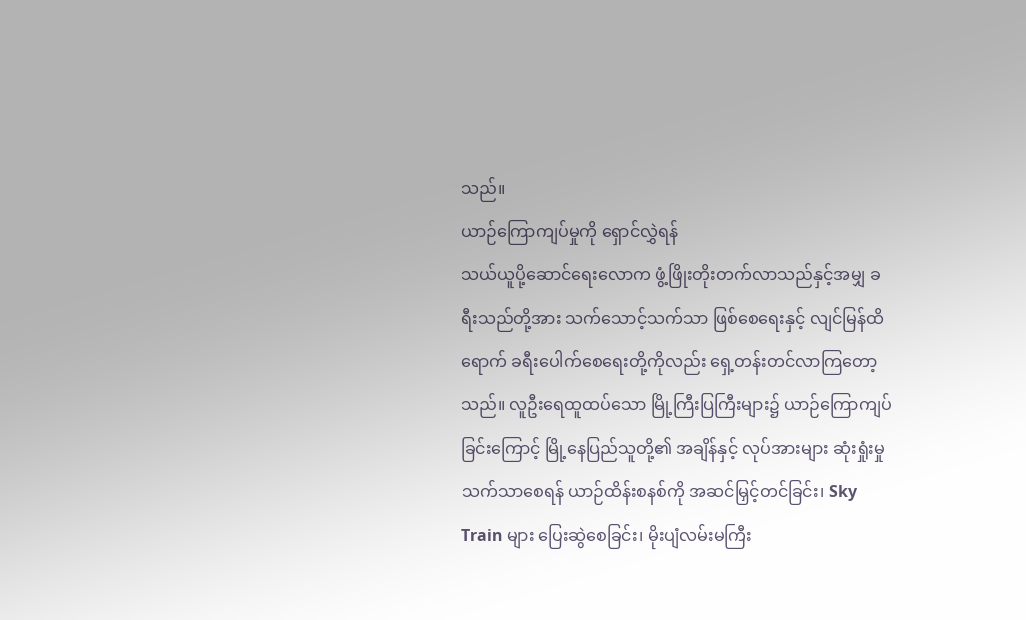သည်။
ယာဉ်ကြောကျပ်မှုကို ရှောင်လွှဲရန်
သယ်ယူပို့ဆောင်ရေးလောက ဖွံ့ဖြိုးတိုးတက်လာသည်နှင့်အမျှ ခရီးသည်တို့အား သက်သောင့်သက်သာ ဖြစ်စေရေးနှင့် လျင်မြန်ထိရောက် ခရီးပေါက်စေရေးတို့ကိုလည်း ရှေ့တန်းတင်လာကြတော့သည်။ လူဦးရေထူထပ်သော မြို့ကြီးပြကြီးများ၌ ယာဉ်ကြောကျပ်ခြင်းကြောင့် မြို့နေပြည်သူတို့၏ အချိန်နှင့် လုပ်အားများ ဆုံးရှုံးမှုသက်သာစေရန် ယာဉ်ထိန်းစနစ်ကို အဆင်မြှင့်တင်ခြင်း၊ Sky Train များ ပြေးဆွဲစေခြင်း၊ မိုးပျံလမ်းမကြီး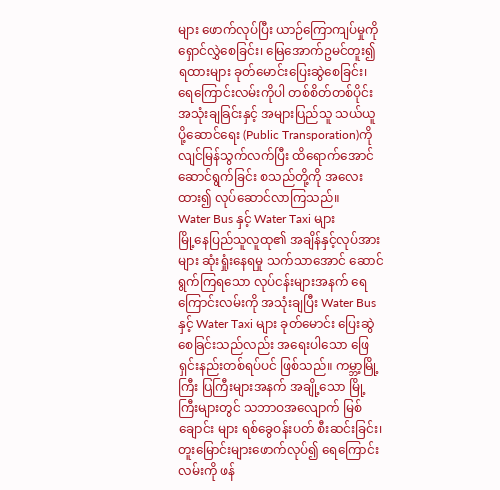များ ဖောက်လုပ်ပြီး ယာဉ်ကြောကျပ်မှုကို ရှောင်လွှဲစေခြင်း၊ မြေအောက်ဥမင်တူး၍ ရထားများ ခုတ်မောင်းပြေးဆွဲစေခြင်း၊ ရေကြောင်းလမ်းကိုပါ တစ်စိတ်တစ်ပိုင်း အသုံးချခြင်းနှင့် အများပြည်သူ သယ်ယူပို့ဆောင်ရေး (Public Transporation)ကို လျင်မြန်သွက်လက်ပြီး ထိရောက်အောင် ဆောင်ရွက်ခြင်း စသည်တို့ကို အလေးထား၍ လုပ်ဆောင်လာကြသည်။
Water Bus နှင့် Water Taxi များ
မြို့နေပြည်သူလူထု၏ အချိန်နှင့်လုပ်အားများ ဆုံးရှုံးနေရမှု သက်သာအောင် ဆောင်ရွက်ကြရသော လုပ်ငန်းများအနက် ရေကြောင်းလမ်းကို အသုံးချပြီး Water Bus နှင့် Water Taxi များ ခုတ်မောင်း ပြေးဆွဲစေခြင်းသည်လည်း အရေးပါသော ဖြေရှင်းနည်းတစ်ရပ်ပင် ဖြစ်သည်။ ကမ္ဘာ့မြို့ကြီး ပြကြီးများအနက် အချို့သော မြို့ကြီးများတွင် သဘာဝအလျောက် မြစ်ချောင်း များ ရစ်ခွေဝန်းပတ် စီးဆင်းခြင်း၊ တူးမြောင်းများဖောက်လုပ်၍ ရေကြောင်းလမ်းကို ဖန်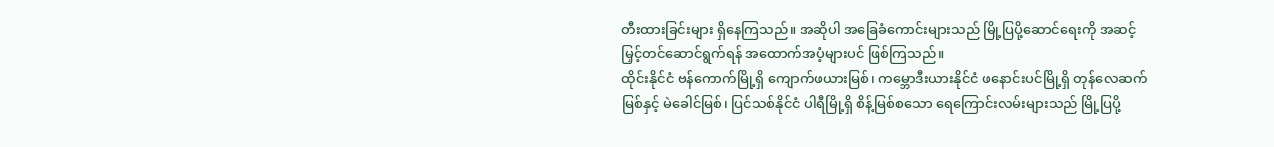တီးထားခြင်းများ ရှိနေကြသည်။ အဆိုပါ အခြေခံကောင်းများသည် မြို့ပြပို့ဆောင်ရေးကို အဆင့်မြှင့်တင်ဆောင်ရွက်ရန် အထောက်အပံ့များပင် ဖြစ်ကြသည်။
ထိုင်းနိုင်ငံ ဗန်ကောက်မြို့ရှိ ကျောက်ဖယားမြစ်၊ ကမ္ဘောဒီးယားနိုင်ငံ ဖနောင်းပင်မြို့ရှိ တုန်လေဆက်မြစ်နှင့် မဲခေါင်မြစ်၊ ပြင်သစ်နိုင်ငံ ပါရီမြို့ရှိ စိန့်မြစ်စသော ရေကြောင်းလမ်းများသည် မြို့ပြပို့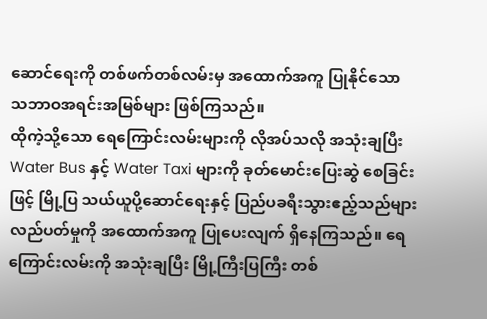ဆောင်ရေးကို တစ်ဖက်တစ်လမ်းမှ အထောက်အကူ ပြုနိုင်သော သဘာဝအရင်းအမြစ်များ ဖြစ်ကြသည်။
ထိုကဲ့သို့သော ရေကြောင်းလမ်းများကို လိုအပ်သလို အသုံးချပြီး Water Bus နှင့် Water Taxi များကို ခုတ်မောင်းပြေးဆွဲ စေခြင်းဖြင့် မြို့ပြ သယ်ယူပို့ဆောင်ရေးနှင့် ပြည်ပခရီးသွားဧည့်သည်များ လည်ပတ်မှုကို အထောက်အကူ ပြုပေးလျက် ရှိနေကြသည်။ ရေကြောင်းလမ်းကို အသုံးချပြီး မြို့ကြီးပြကြီး တစ်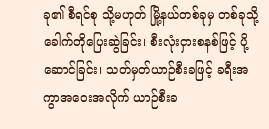ခု၏ စီရင်စု သို့မဟုတ် မြို့နယ်တစ်ခုမှ တစ်ခုသို့ ခေါက်တိုပြေးဆွဲခြင်း၊ စီးလုံးငှားစနစ်ဖြင့် ပို့ဆောင်ခြင်း၊ သတ်မှတ်ယာဉ်စီးခဖြင့် ခရီးအကွာအဝေးအလိုက် ယာဉ်စီးခ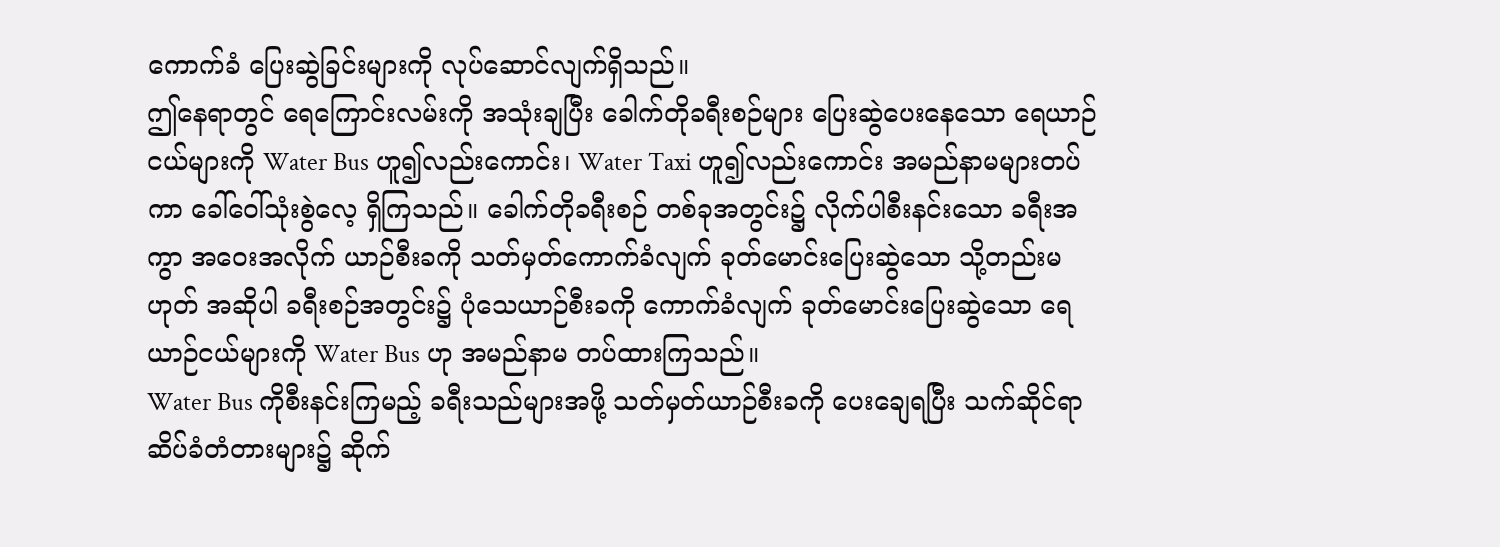ကောက်ခံ ပြေးဆွဲခြင်းများကို လုပ်ဆောင်လျက်ရှိသည်။
ဤနေရာတွင် ရေကြောင်းလမ်းကို အသုံးချပြီး ခေါက်တိုခရီးစဉ်များ ပြေးဆွဲပေးနေသော ရေယာဉ်ငယ်များကို Water Bus ဟူ၍လည်းကောင်း၊ Water Taxi ဟူ၍လည်းကောင်း အမည်နာမများတပ်ကာ ခေါ်ဝေါ်သုံးစွဲလေ့ ရှိကြသည်။ ခေါက်တိုခရီးစဉ် တစ်ခုအတွင်း၌ လိုက်ပါစီးနင်းသော ခရီးအကွာ အဝေးအလိုက် ယာဉ်စီးခကို သတ်မှတ်ကောက်ခံလျက် ခုတ်မောင်းပြေးဆွဲသော သို့တည်းမဟုတ် အဆိုပါ ခရီးစဉ်အတွင်း၌ ပုံသေယာဉ်စီးခကို ကောက်ခံလျက် ခုတ်မောင်းပြေးဆွဲသော ရေယာဉ်ငယ်များကို Water Bus ဟု အမည်နာမ တပ်ထားကြသည်။
Water Bus ကိုစီးနင်းကြမည့် ခရီးသည်များအဖို့ သတ်မှတ်ယာဉ်စီးခကို ပေးချေရပြီး သက်ဆိုင်ရာ ဆိပ်ခံတံတားများ၌ ဆိုက်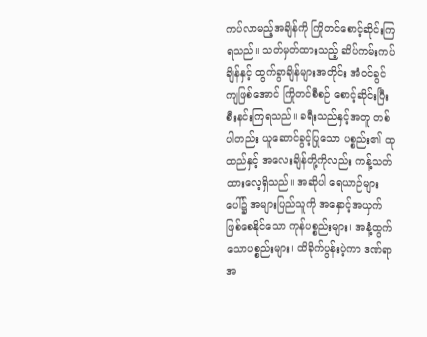ကပ်လာမည့်အချိန်ကို ကြိုတင်စောင့်ဆိုင်းကြရသည်။ သတ်မှတ်ထားသည့် ဆိပ်ကမ်းကပ်ချိန်နှင့် ထွက်ခွာချိန်များအတိုင်း အံဝင်ခွင်ကျဖြစ်အောင် ကြိုတင်စီစဉ် စောင့်ဆိုင်းပြီး စီးနင်းကြရသည်။ ခရီးသည်နှင့်အတူ တစ်ပါတည်း ယူဆောင်ခွင့်ပြုသော ပစ္စည်း၏ ထုထည်နှင့် အလေးချိန်တို့ကိုလည်း ကန့်သတ်ထားလေ့ရှိသည်။ အဆိုပါ ရေယာဉ်များပေါ်၌ အများပြည်သူကို အနှောင့်အယှက် ဖြစ်စေနိုင်သော ကုန်ပစ္စည်းများ၊ အနံ့ထွက်သောပစ္စည်းများ၊ ထိခိုက်ပွန်းပဲ့ကာ ဒဏ်ရာအ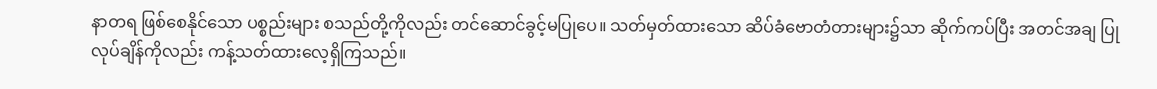နာတရ ဖြစ်စေနိုင်သော ပစ္စည်းများ စသည်တို့ကိုလည်း တင်ဆောင်ခွင့်မပြုပေ။ သတ်မှတ်ထားသော ဆိပ်ခံဗောတံတားများ၌သာ ဆိုက်ကပ်ပြီး အတင်အချ ပြုလုပ်ချိန်ကိုလည်း ကန့်သတ်ထားလေ့ရှိကြသည်။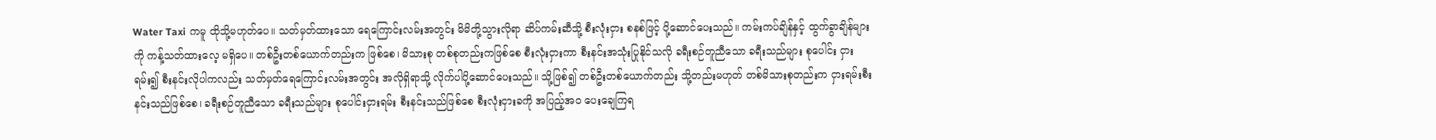Water Taxi ကမူ ထိုသို့မဟုတ်ပေ။ သတ်မှတ်ထားသော ရေကြောင်းလမ်းအတွင်း မိမိတို့သွားလိုရာ ဆိပ်ကမ်းဆီသို့ စီးလုံးငှား စနစ်ဖြင့် ပို့ဆောင်ပေးသည်။ ကမ်းကပ်ချိန်နှင့် ထွက်ခွာချိန်များကို ကန့်သတ်ထားလေ့ မရှိပေ။ တစ်ဦးတစ်ယောက်တည်းက ဖြစ်စေ၊ မိသားစု တစ်စုတည်းကဖြစ်စေ စီးလုံးငှားကာ စီးနင်းအသုံးပြုနိုင်သလို ခရီးစဉ်တူညီသော ခရီးသည်များ စုပေါင်း ငှားရမ်း၍ စီးနင်းလိုပါကလည်း သတ်မှတ်ရေကြောင်းလမ်းအတွင်း အလိုရှိရာသို့ လိုက်ပါပို့ဆောင်ပေးသည်။ သို့ဖြစ်၍ တစ်ဦးတစ်ယောက်တည်း သို့တည်းမဟုတ် တစ်မိသားစုတည်းက ငှားရမ်းစီးနင်းသည်ဖြစ်စေ၊ ခရီးစဉ်တူညီသော ခရီးသည်များ စုပေါင်းငှားရမ်း စီးနင်းသည်ဖြစ်စေ စီးလုံးငှားခကို အပြည့်အဝ ပေးချေကြရ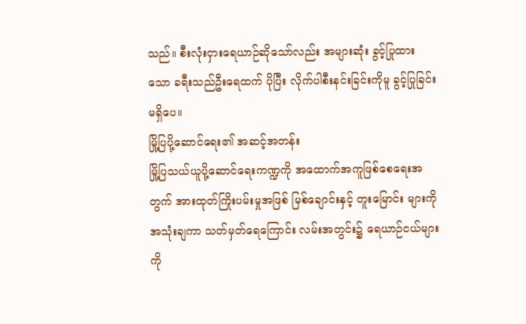သည်။ စီးလုံးငှားရေယာဉ်ဆိုသော်လည်း အများဆုံး ခွင့်ပြုထား သော ခရီးသည်ဦးရေထက် ပိုပြီး လိုက်ပါစီးနင်းခြင်းကိုမူ ခွင့်ပြုခြင်းမရှိပေ။
မြို့ပြပို့ဆောင်ရေး၏ အဆင့်အတန်း
မြို့ပြသယ်ယူပို့ဆောင်ရေးကဏ္ဍကို အထောက်အကူဖြစ်စေရေးအတွက် အားထုတ်ကြိုးပမ်းမှုအဖြစ် မြစ်ချောင်းနှင့် တူးမြောင်း များကို အသုံးချကာ သတ်မှတ်ရေကြောင်း လမ်းအတွင်း၌ ရေယာဉ်ငယ်များကို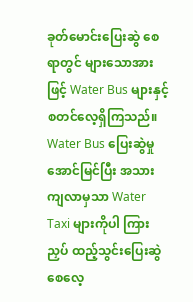ခုတ်မောင်းပြေးဆွဲ စေရာတွင် များသောအားဖြင့် Water Bus များနှင့် စတင်လေ့ရှိကြသည်။ Water Bus ပြေးဆွဲမှု အောင်မြင်ပြီး အသားကျလာမှသာ Water Taxi များကိုပါ ကြားညှပ် ထည့်သွင်းပြေးဆွဲစေလေ့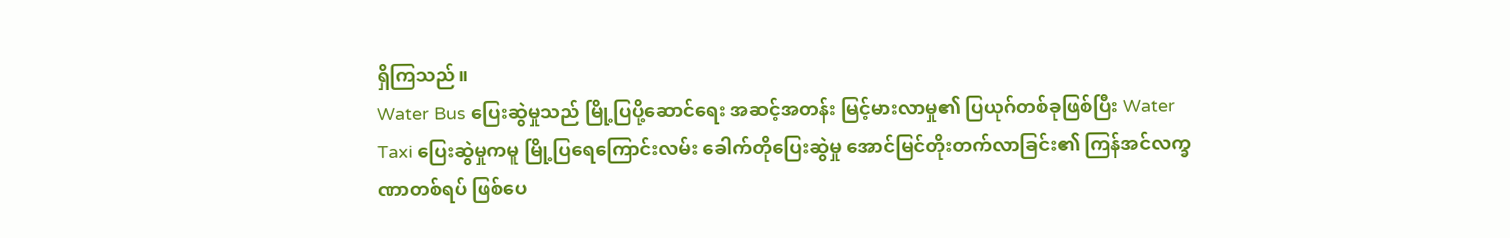ရှိကြသည်။
Water Bus ပြေးဆွဲမှုသည် မြို့ပြပို့ဆောင်ရေး အဆင့်အတန်း မြင့်မားလာမှု၏ ပြယုဂ်တစ်ခုဖြစ်ပြီး Water Taxi ပြေးဆွဲမှုကမူ မြို့ပြရေကြောင်းလမ်း ခေါက်တိုပြေးဆွဲမှု အောင်မြင်တိုးတက်လာခြင်း၏ ကြန်အင်လက္ခဏာတစ်ရပ် ဖြစ်ပေ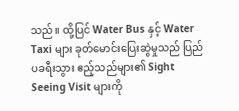သည်။ ထို့ပြင် Water Bus နှင့် Water Taxi များ ခုတ်မောင်းပြေးဆွဲမှုသည် ပြည်ပခရီးသွား ဧည့်သည်များ၏ Sight Seeing Visit များကို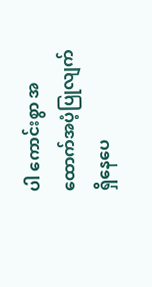ပါ ကောင်းစွာ အထောက်အပံ့ပြုလျက် ရှိနေပေ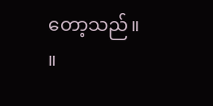တော့သည်။ ။